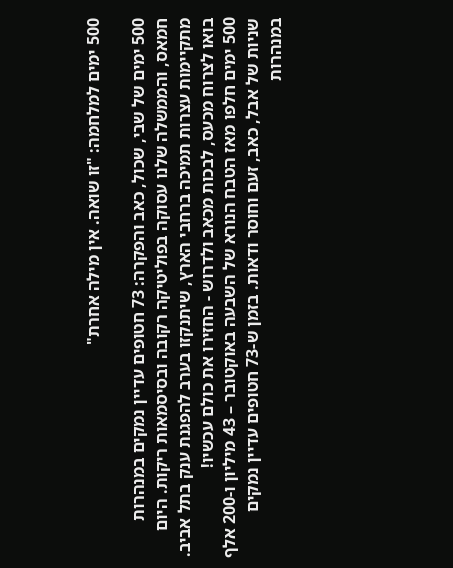500 ימים למלחמה: "זו שואה. אין מילה אחרת"

500 ימים של שבי, שכול, כאב והפקרה: 73 חטופים עדיין נמקים במנהרות חמאס, והממשלה שלנו עסוקה בפוליטיקה רקובה ובסיסמאות ריקות. היום מתקיימות עצרות תמיכה ברחבי הארץ, שיתנקזו בערב להפגנת ענק בתל אביב. בואו לצרוח מכעס, לבכות מכאב ולדרוש - החזירו את כולם עכשיו!
500 ימים חלפו מאז הטבח הנורא של השבעה באוקטובר – 43 מיליון ו-200 אלף שניות של אבל, כאב, זעם וחוסר ודאות. בזמן ש-73 חטופים עדיין נמקים במנהרות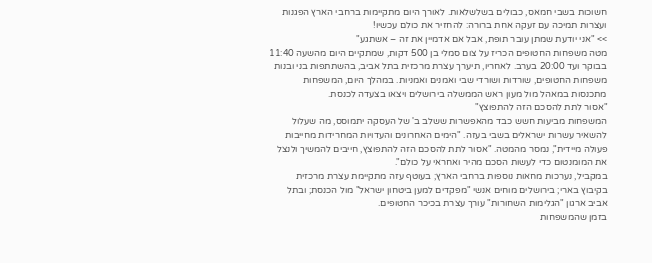חשוכות בשבי חמאס, כבולים בשלשלאות. לאורך היום מתקיימות ברחבי הארץ הפגנות ועצרות תמיכה עם זעקה אחת ברורה: להחזיר את כולם עכשיו!
>> "אני יודעת שמתן עובר תופת, אבל אם אדמיין את זה – אשתגע"
מטה משפחות החטופים הכריז על צום סמלי בן 500 דקות, שמתקיים היום מהשעה 11:40 בבוקר ועד 20:00 בערב. לאחריו, תיערך עצרת מרכזית בתל אביב, בהשתתפות בני ובנות משפחות החטופים, שורדות ושורדי שבי ואמנים ואמניות. במהלך היום, המשפחות מתכנסות במאהל מול מעון ראש הממשלה בירושלים ויצאו בצעדה לכנסת.
"אסור לתת להסכם הזה להתפוצץ"
המשפחות מביעות חשש כבד מהאפשרות ששלב ב' של העסקה יתמוסס, מה שעלול להשאיר עשרות ישראלים בשבי בעזה. "הימים האחרונים והעדויות המחרידות מחייבות פעולה מיידית", נמסר מהמטה. "אסור לתת להסכם הזה להתפוצץ, חייבים להמשיך ולנצל את המומנטום כדי לעשות הסכם מהיר ואחראי על כולם".
במקביל, נערכות מחאות נוספות ברחבי הארץ; בעוטף עזה מתקיימת עצרת מרכזית בקיבוץ בארי; בירושלים מוחים אנשי "מפקדים למען ביטחון ישראל" מול הכנסת; ובתל אביב ארגון "הגלימות השחורות" עורך עצרת בכיכר החטופים.
בזמן שהמשפחות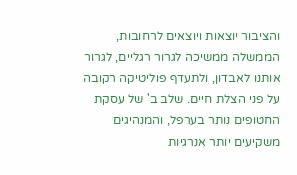והציבור יוצאות ויוצאים לרחובות, הממשלה ממשיכה לגרור רגליים, לגרור אותנו לאבדון, ולתעדף פוליטיקה רקובה על פני הצלת חיים. שלב ב' של עסקת החטופים נותר בערפל, והמנהיגים משקיעים יותר אנרגיות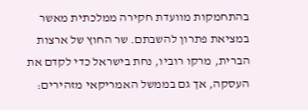בהתחמקות מוועדת חקירה ממלכתית מאשר במציאת פתרון להשבתם. שר החוץ של ארצות הברית, מרקו רוביו, נחת בישראל כדי לקדם את העסקה, אך גם בממשל האמריקאי מזהירים: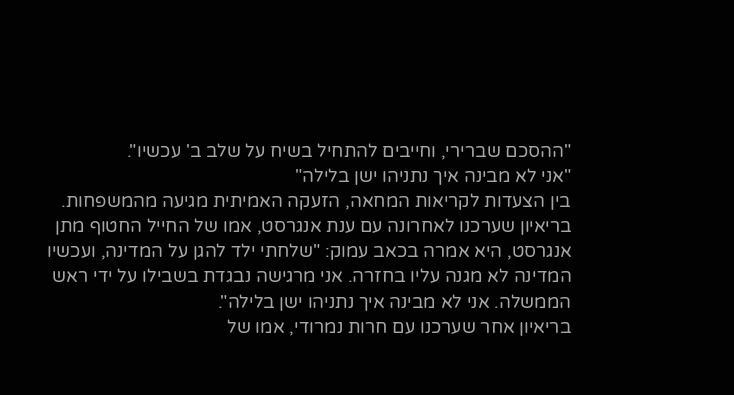"ההסכם שברירי, וחייבים להתחיל בשיח על שלב ב' עכשיו".
"אני לא מבינה איך נתניהו ישן בלילה"
בין הצעדות לקריאות המחאה, הזעקה האמיתית מגיעה מהמשפחות. בריאיון שערכנו לאחרונה עם ענת אנגרסט, אמו של החייל החטוף מתן אנגרסט, היא אמרה בכאב עמוק: "שלחתי ילד להגן על המדינה, ועכשיו המדינה לא מגנה עליו בחזרה. אני מרגישה נבגדת בשבילו על ידי ראש הממשלה. אני לא מבינה איך נתניהו ישן בלילה".
בריאיון אחר שערכנו עם חרות נמרודי, אמו של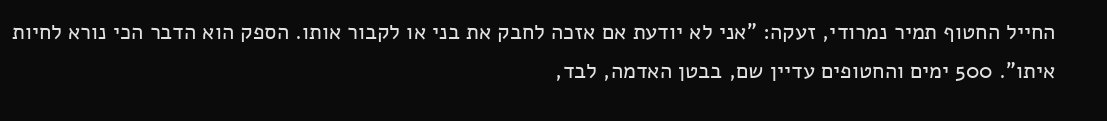החייל החטוף תמיר נמרודי, זעקה: "אני לא יודעת אם אזכה לחבק את בני או לקבור אותו. הספק הוא הדבר הכי נורא לחיות איתו". 500 ימים והחטופים עדיין שם, בבטן האדמה, לבד,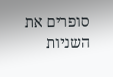סופרים את השניות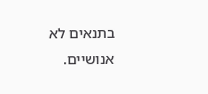בתנאים לא אנושיים.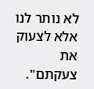לא נותר לנו אלא לצעוק את צעקתם".